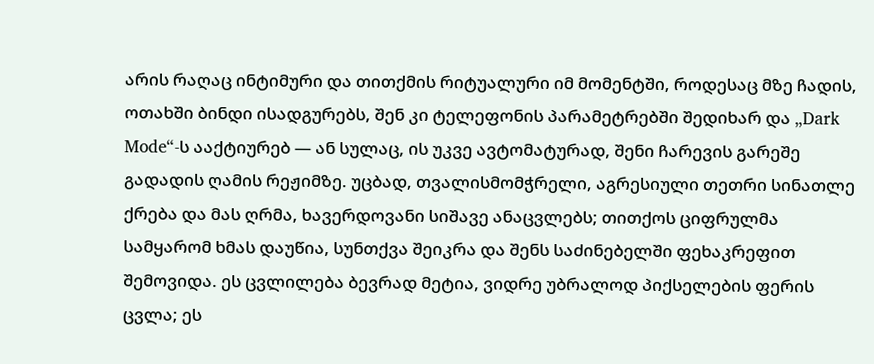არის რაღაც ინტიმური და თითქმის რიტუალური იმ მომენტში, როდესაც მზე ჩადის, ოთახში ბინდი ისადგურებს, შენ კი ტელეფონის პარამეტრებში შედიხარ და „Dark Mode“-ს ააქტიურებ — ან სულაც, ის უკვე ავტომატურად, შენი ჩარევის გარეშე გადადის ღამის რეჟიმზე. უცბად, თვალისმომჭრელი, აგრესიული თეთრი სინათლე ქრება და მას ღრმა, ხავერდოვანი სიშავე ანაცვლებს; თითქოს ციფრულმა სამყარომ ხმას დაუწია, სუნთქვა შეიკრა და შენს საძინებელში ფეხაკრეფით შემოვიდა. ეს ცვლილება ბევრად მეტია, ვიდრე უბრალოდ პიქსელების ფერის ცვლა; ეს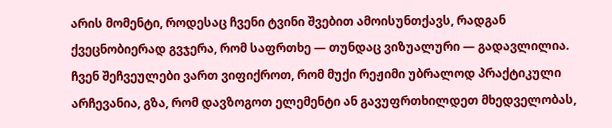არის მომენტი, როდესაც ჩვენი ტვინი შვებით ამოისუნთქავს, რადგან ქვეცნობიერად გვჯერა, რომ საფრთხე — თუნდაც ვიზუალური — გადავლილია. ჩვენ შეჩვეულები ვართ ვიფიქროთ, რომ მუქი რეჟიმი უბრალოდ პრაქტიკული არჩევანია, გზა, რომ დავზოგოთ ელემენტი ან გავუფრთხილდეთ მხედველობას,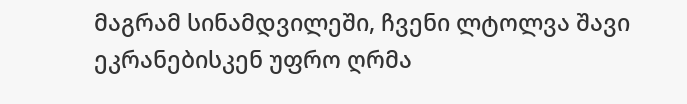მაგრამ სინამდვილეში, ჩვენი ლტოლვა შავი ეკრანებისკენ უფრო ღრმა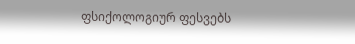ფსიქოლოგიურ ფესვებს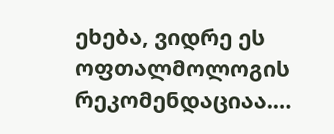ეხება, ვიდრე ეს ოფთალმოლოგის რეკომენდაციაა.…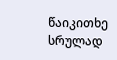წაიკითხე სრულად